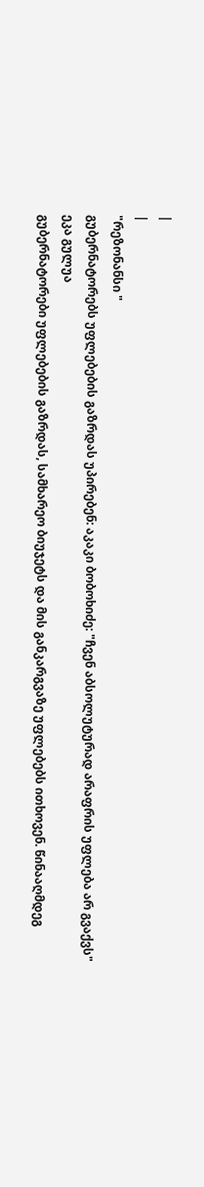|
|
"რეზონანსი "
გუბერნატორებს უფლებების გაზრდას უპირებენ: აკაკი ბობოხიძე: "ჩვენ აბსოლუტურად არაფრის უფლება არ გვაქვს" ეკა გულუა
გუბერნატორები უფლებების გაზრდას, სამხარეო ბიუჯეტს და მის განკარგვაზე უფლებებს ითხოვენ. წინააღმდეგ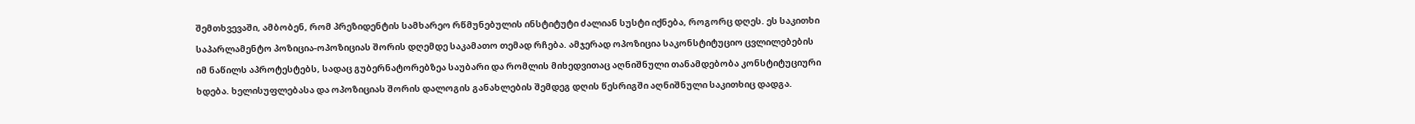შემთხვევაში, ამბობენ, რომ პრეზიდენტის სამხარეო რწმუნებულის ინსტიტუტი ძალიან სუსტი იქნება, როგორც დღეს. ეს საკითხი საპარლამენტო პოზიცია-ოპოზიციას შორის დღემდე საკამათო თემად რჩება. ამჯერად ოპოზიცია საკონსტიტუციო ცვლილებების იმ ნაწილს აპროტესტებს, სადაც გუბერნატორებზეა საუბარი და რომლის მიხედვითაც აღნიშნული თანამდებობა კონსტიტუციური ხდება. ხელისუფლებასა და ოპოზიციას შორის დალოგის განახლების შემდეგ დღის წესრიგში აღნიშნული საკითხიც დადგა.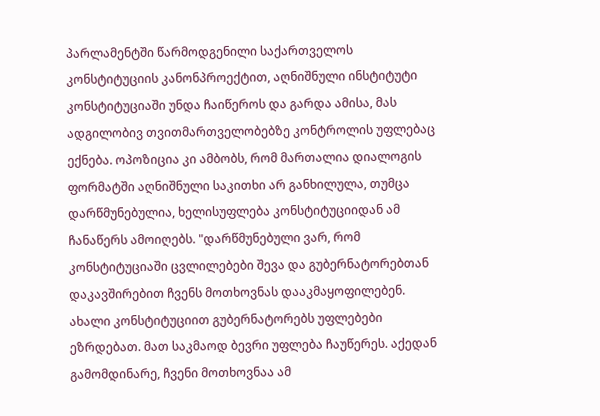პარლამენტში წარმოდგენილი საქართველოს კონსტიტუციის კანონპროექტით, აღნიშნული ინსტიტუტი კონსტიტუციაში უნდა ჩაიწეროს და გარდა ამისა, მას ადგილობივ თვითმართველობებზე კონტროლის უფლებაც ექნება. ოპოზიცია კი ამბობს, რომ მართალია დიალოგის ფორმატში აღნიშნული საკითხი არ განხილულა, თუმცა დარწმუნებულია, ხელისუფლება კონსტიტუციიდან ამ ჩანაწერს ამოიღებს. "დარწმუნებული ვარ, რომ კონსტიტუციაში ცვლილებები შევა და გუბერნატორებთან დაკავშირებით ჩვენს მოთხოვნას დააკმაყოფილებენ. ახალი კონსტიტუციით გუბერნატორებს უფლებები ეზრდებათ. მათ საკმაოდ ბევრი უფლება ჩაუწერეს. აქედან გამომდინარე, ჩვენი მოთხოვნაა ამ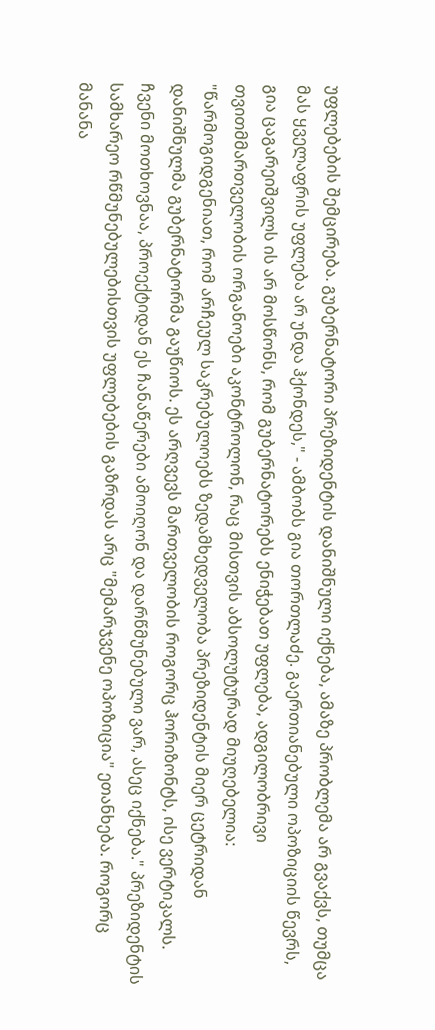უფლებების შემცირება. გუბერნატორი პრეზიდენტის დანიშნული იქნება, ამაზე პრობლემა არ გვაქვს, თუმცა მას ყველაფრის უფლება არ უნდა ჰქონდეს," - ამბობს გია თორთლაძე. გაერთიანებული ოპოზიციის წევრს, გია ცაგარეიშვილს ის არ მოსწონს, რომ გუბერნატორებს ენიჭებათ უფლება, ადგილობრივი თვითმმართველობის ორგანოები აკონტროლონ, რაც მისთვის აბსოლუტურად მიუღებელია: "წარმოგიდგენიათ, რომ არჩეულ საკრებულოებს ზედამხედველობა პრეზიდენტის მიერ ცეტრიდან დანიშნულმა გუბერნატორმა გაუწიოს. ეს არღვევს მართველობის როგორც ჰორიზონტს, ისე ვერტიკალს. ჩვენი მოთხოვნაა, პროექტიდან ეს ჩანაწერები ამოიღონ და დარწმუნებული ვარ, ასეც იქნება." პრეზიდენტის სამხარეო რწმუნებულებისთვის უფლებების გაზრდას არც "მემარჯვენე ოპოზიცია" ეთანხება. როგორც მანანა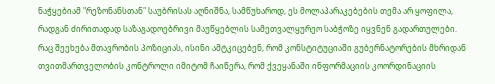ნაჭყებიამ "რეზონანსთან" საუბრისას აღნიშნა, სამწუხაროდ, ეს მოლაპარაკებების თემა არ ყოფილა, რადგან ძირითადად საზაგადოებრივი მაუწყებლის სამეთვალყურეო საბჭოზე იყვნენ გადართულები. რაც შეეხება მთავრობის პოზიციას, ისინი ამტკიცებენ, რომ კონსტიტუციაში გუბერნატორების მხრიდან თვითმართველობის კონტროლი იმიტომ ჩაიწერა, რომ ქვეყანაში ინფორმაციის კოორდინაციის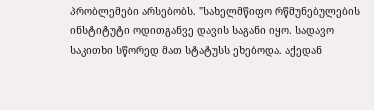პრობლემები არსებობს. "სახელმწიფო რწმუნებულების ინსტიტუტი ოდითგანვე დავის საგანი იყო. სადავო საკითხი სწორედ მათ სტატუსს ეხებოდა. აქედან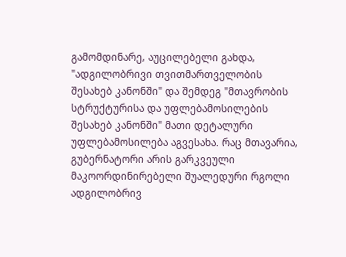გამომდინარე, აუცილებელი გახდა, "ადგილობრივი თვითმართველობის შესახებ კანონში" და შემდეგ "მთავრობის სტრუქტურისა და უფლებამოსილების შესახებ კანონში" მათი დეტალური უფლებამოსილება აგვესახა. რაც მთავარია, გუბერნატორი არის გარკვეული მაკოორდინირებელი შუალედური რგოლი ადგილობრივ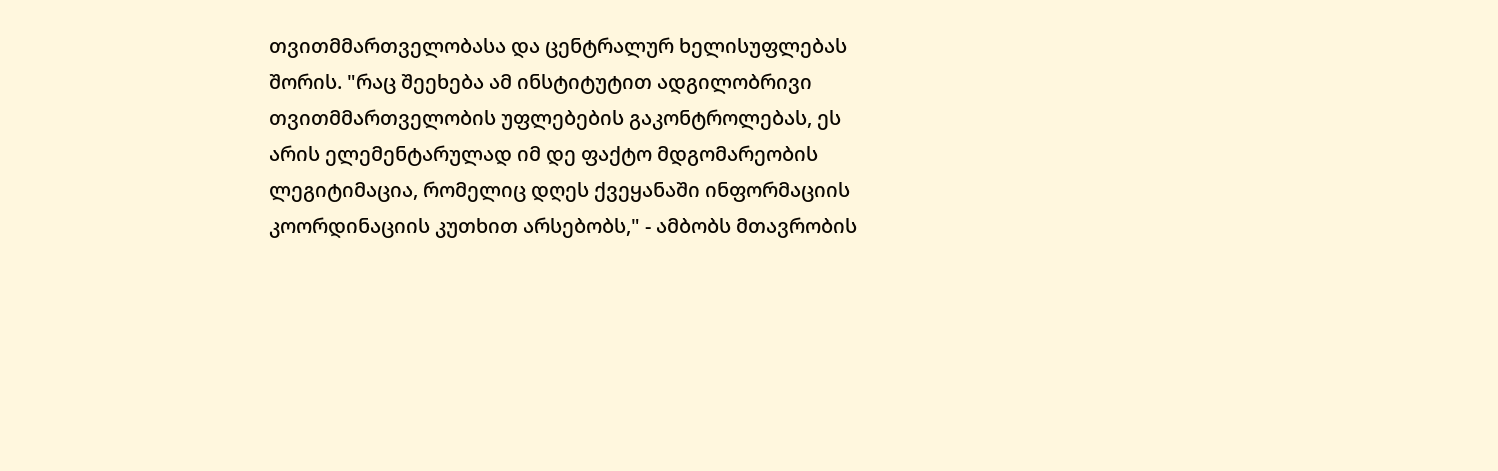თვითმმართველობასა და ცენტრალურ ხელისუფლებას შორის. "რაც შეეხება ამ ინსტიტუტით ადგილობრივი თვითმმართველობის უფლებების გაკონტროლებას, ეს არის ელემენტარულად იმ დე ფაქტო მდგომარეობის ლეგიტიმაცია, რომელიც დღეს ქვეყანაში ინფორმაციის კოორდინაციის კუთხით არსებობს," - ამბობს მთავრობის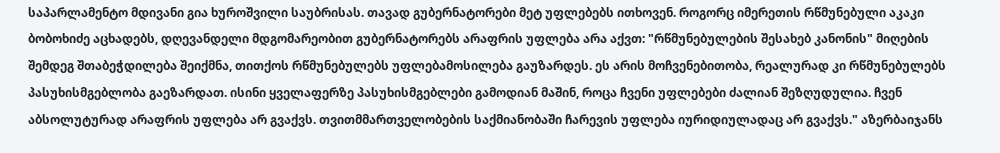საპარლამენტო მდივანი გია ხუროშვილი საუბრისას. თავად გუბერნატორები მეტ უფლებებს ითხოვენ. როგორც იმერეთის რწმუნებული აკაკი ბობოხიძე აცხადებს, დღევანდელი მდგომარეობით გუბერნატორებს არაფრის უფლება არა აქვთ: "რწმუნებულების შესახებ კანონის" მიღების შემდეგ შთაბეჭდილება შეიქმნა, თითქოს რწმუნებულებს უფლებამოსილება გაუზარდეს. ეს არის მოჩვენებითობა, რეალურად კი რწმუნებულებს პასუხისმგებლობა გაეზარდათ. ისინი ყველაფერზე პასუხისმგებლები გამოდიან მაშინ, როცა ჩვენი უფლებები ძალიან შეზღუდულია. ჩვენ აბსოლუტურად არაფრის უფლება არ გვაქვს. თვითმმართველობების საქმიანობაში ჩარევის უფლება იურიდიულადაც არ გვაქვს." აზერბაიჯანს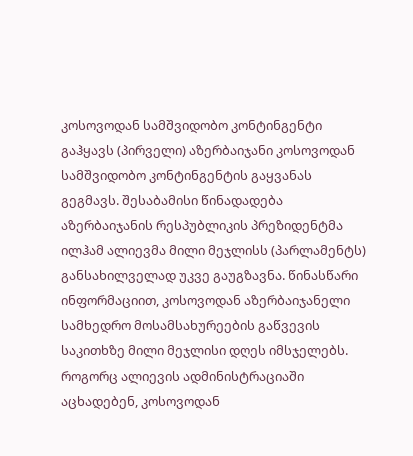კოსოვოდან სამშვიდობო კონტინგენტი გაჰყავს (პირველი) აზერბაიჯანი კოსოვოდან სამშვიდობო კონტინგენტის გაყვანას გეგმავს. შესაბამისი წინადადება აზერბაიჯანის რესპუბლიკის პრეზიდენტმა ილჰამ ალიევმა მილი მეჯლისს (პარლამენტს) განსახილველად უკვე გაუგზავნა. წინასწარი ინფორმაციით, კოსოვოდან აზერბაიჯანელი სამხედრო მოსამსახურეების გაწვევის საკითხზე მილი მეჯლისი დღეს იმსჯელებს. როგორც ალიევის ადმინისტრაციაში აცხადებენ, კოსოვოდან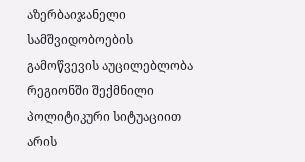აზერბაიჯანელი სამშვიდობოების გამოწვევის აუცილებლობა რეგიონში შექმნილი პოლიტიკური სიტუაციით არის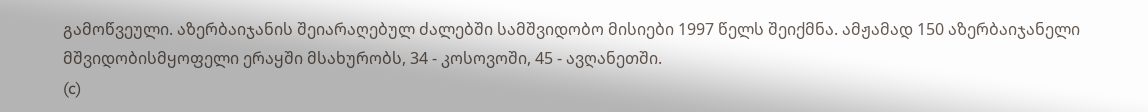გამოწვეული. აზერბაიჯანის შეიარაღებულ ძალებში სამშვიდობო მისიები 1997 წელს შეიქმნა. ამჟამად 150 აზერბაიჯანელი მშვიდობისმყოფელი ერაყში მსახურობს, 34 - კოსოვოში, 45 - ავღანეთში.
(c)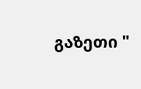გაზეთი "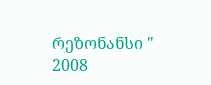რეზონანსი "
2008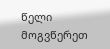წელი მოგვწერეთ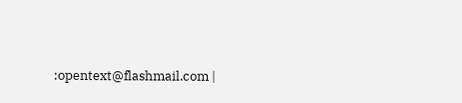:opentext@flashmail.com |